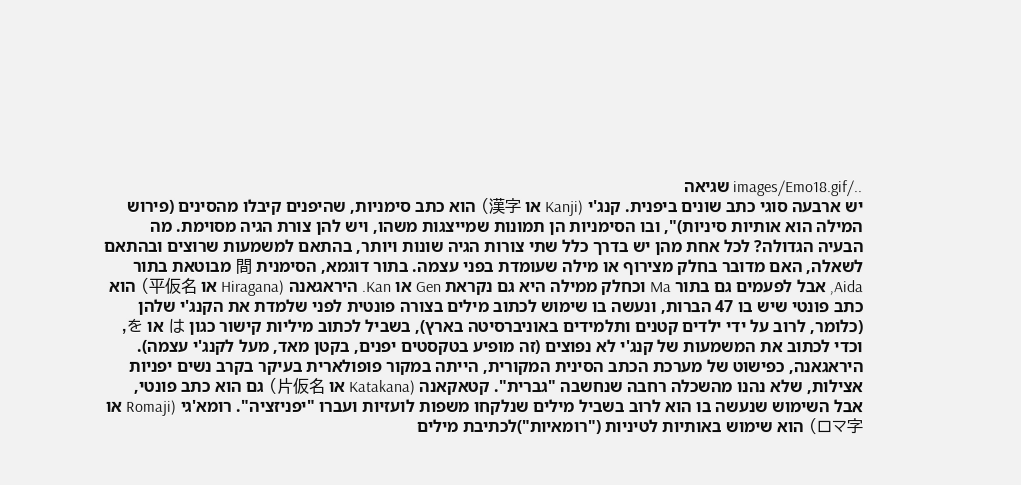../images/Emo18.gif שגיאה
יש ארבעה סוגי כתב שונים ביפנית. קנג'י (Kanji או 漢字) הוא כתב סימניות, שהיפנים קיבלו מהסינים (פירוש המילה הוא אותיות סיניות)", ובו הסימניות הן תמונות שמייצגות משהו, ויש להן צורת הגיה מסוימת. מה הבעיה הגדולה? לכל אחת מהן יש בדרך כלל שתי צורות הגיה שונות ויותר, בהתאם למשמעות שרוצים ובהתאם לשאלה, האם מדובר בחלק מצירוף או מילה שעומדת בפני עצמה. בתור דוגמא, הסימנית 間 מבוטאת בתור Aida, אבל לפעמים גם בתור Ma וכחלק ממילה היא גם נקראת Gen או Kan. היראגאנה (Hiragana או 平仮名) הוא כתב פונטי שיש בו 47 הברות, ונעשה בו שימוש לכתוב מילים בצורה פונטית לפני שלמדת את הקנג'י שלהן (כלומר, לרוב על ידי ילדים קטנים ותלמידים באוניברסיטה בארץ), בשביל לכתוב מיליות קישור כגון は או を, וכדי לכתוב את המשמעות של קנג'י לא נפוצים (זה מופיע בטקסטים יפנים, בקטן מאד, מעל לקנג'י עצמה). היראגאנה, כפישוט של מערכת הכתב הסינית המקורית, הייתה במקור פופולארית בעיקר בקרב נשים יפניות אצילות, שלא נהנו מהשכלה רחבה שנחשבה "גברית". קטאקאנה (Katakana או 片仮名) גם הוא כתב פונטי, אבל השימוש שנעשה בו הוא לרוב בשביל מילים שנלקחו משפות לועזיות ועברו "יפניזציה". רומא'גי (Romaji או ロマ字) הוא שימוש באותיות לטיניות ("רומאיות")לכתיבת מילים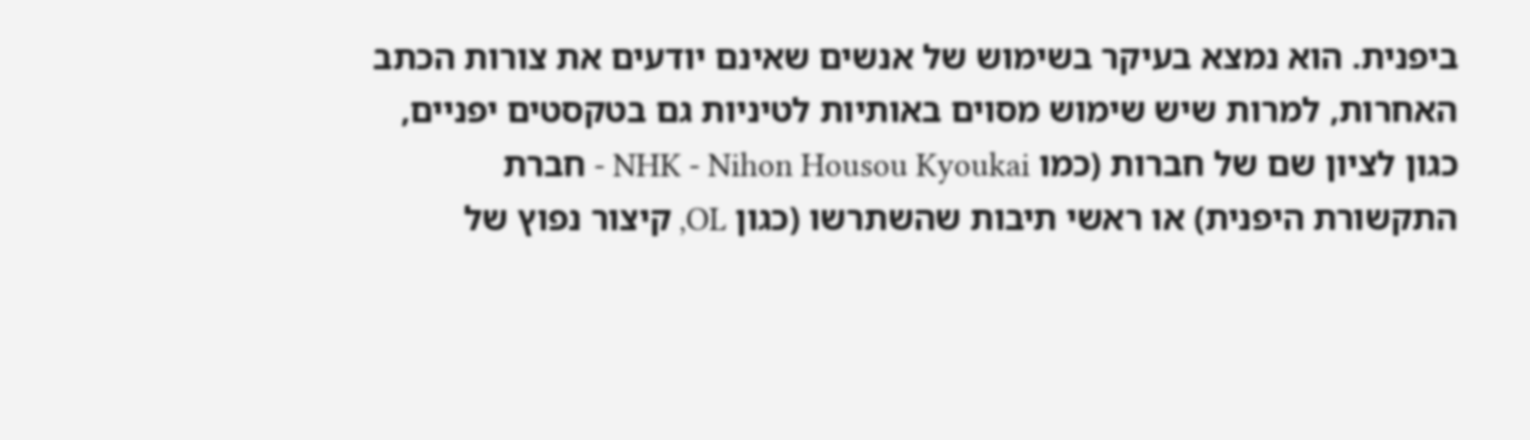ביפנית. הוא נמצא בעיקר בשימוש של אנשים שאינם יודעים את צורות הכתב האחרות, למרות שיש שימוש מסוים באותיות לטיניות גם בטקסטים יפניים, כגון לציון שם של חברות (כמו NHK - Nihon Housou Kyoukai - חברת התקשורת היפנית) או ראשי תיבות שהשתרשו (כגון OL, קיצור נפוץ של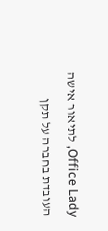Office Lady, לתיאור אישה העובדת בחברה על תקן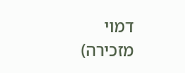דמוי מזכירה)